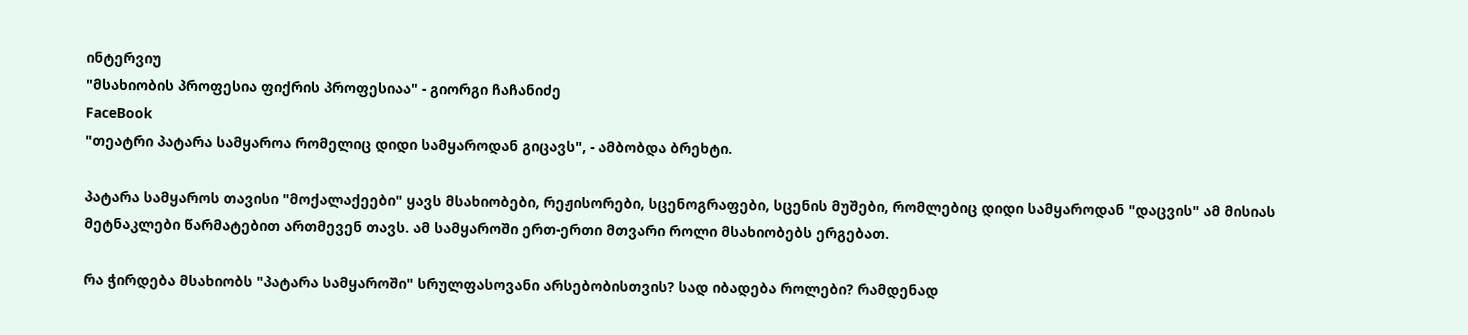ინტერვიუ
"მსახიობის პროფესია ფიქრის პროფესიაა" - გიორგი ჩაჩანიძე
FaceBook
"თეატრი პატარა სამყაროა რომელიც დიდი სამყაროდან გიცავს", - ამბობდა ბრეხტი.

პატარა სამყაროს თავისი "მოქალაქეები" ყავს მსახიობები, რეჟისორები, სცენოგრაფები, სცენის მუშები, რომლებიც დიდი სამყაროდან "დაცვის" ამ მისიას მეტნაკლები წარმატებით ართმევენ თავს. ამ სამყაროში ერთ-ერთი მთვარი როლი მსახიობებს ერგებათ.

რა ჭირდება მსახიობს "პატარა სამყაროში" სრულფასოვანი არსებობისთვის? სად იბადება როლები? რამდენად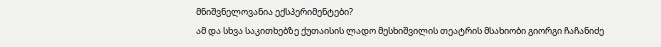მნიშვნელოვანია ექსპერიმენტები?
ამ და სხვა საკითხებზე ქუთაისის ლადო მესხიშვილის თეატრის მსახიობი გიორგი ჩაჩანიძე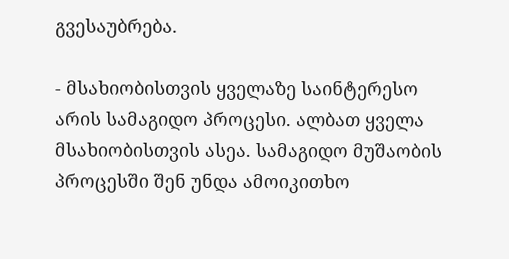გვესაუბრება.

- მსახიობისთვის ყველაზე საინტერესო არის სამაგიდო პროცესი. ალბათ ყველა მსახიობისთვის ასეა. სამაგიდო მუშაობის პროცესში შენ უნდა ამოიკითხო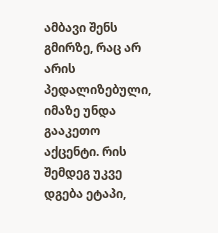ამბავი შენს გმირზე, რაც არ არის პედალიზებული, იმაზე უნდა გააკეთო აქცენტი. რის შემდეგ უკვე დგება ეტაპი,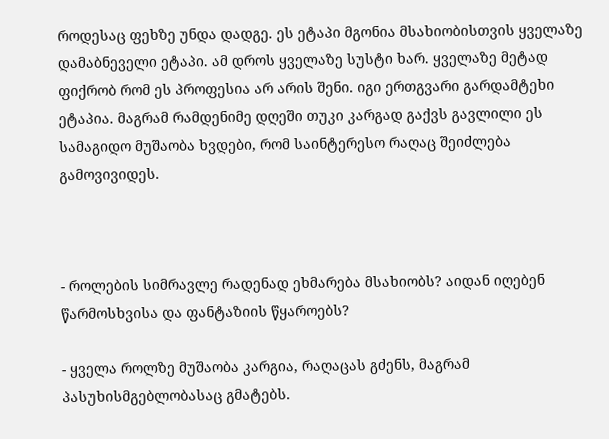როდესაც ფეხზე უნდა დადგე. ეს ეტაპი მგონია მსახიობისთვის ყველაზე დამაბნეველი ეტაპი. ამ დროს ყველაზე სუსტი ხარ. ყველაზე მეტად ფიქრობ რომ ეს პროფესია არ არის შენი. იგი ერთგვარი გარდამტეხი ეტაპია. მაგრამ რამდენიმე დღეში თუკი კარგად გაქვს გავლილი ეს სამაგიდო მუშაობა ხვდები, რომ საინტერესო რაღაც შეიძლება გამოვივიდეს.



- როლების სიმრავლე რადენად ეხმარება მსახიობს? აიდან იღებენ წარმოსხვისა და ფანტაზიის წყაროებს?

- ყველა როლზე მუშაობა კარგია, რაღაცას გძენს, მაგრამ პასუხისმგებლობასაც გმატებს.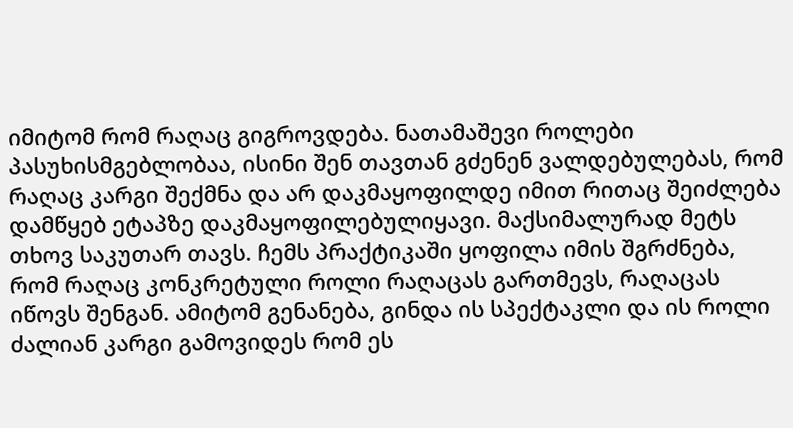იმიტომ რომ რაღაც გიგროვდება. ნათამაშევი როლები პასუხისმგებლობაა, ისინი შენ თავთან გძენენ ვალდებულებას, რომ რაღაც კარგი შექმნა და არ დაკმაყოფილდე იმით რითაც შეიძლება დამწყებ ეტაპზე დაკმაყოფილებულიყავი. მაქსიმალურად მეტს თხოვ საკუთარ თავს. ჩემს პრაქტიკაში ყოფილა იმის შგრძნება, რომ რაღაც კონკრეტული როლი რაღაცას გართმევს, რაღაცას იწოვს შენგან. ამიტომ გენანება, გინდა ის სპექტაკლი და ის როლი ძალიან კარგი გამოვიდეს რომ ეს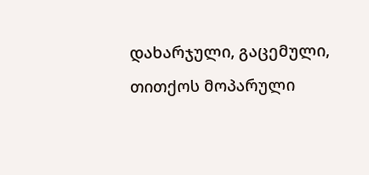დახარჯული, გაცემული, თითქოს მოპარული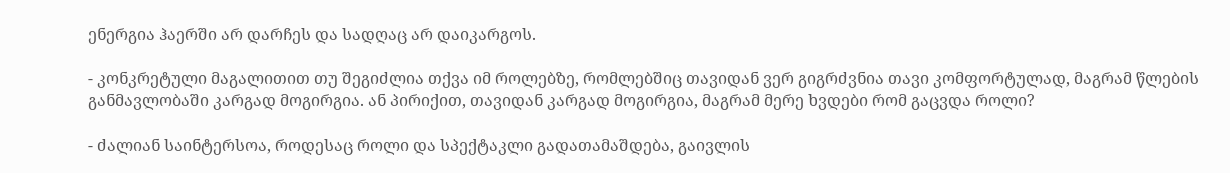ენერგია ჰაერში არ დარჩეს და სადღაც არ დაიკარგოს.

- კონკრეტული მაგალითით თუ შეგიძლია თქვა იმ როლებზე, რომლებშიც თავიდან ვერ გიგრძვნია თავი კომფორტულად, მაგრამ წლების განმავლობაში კარგად მოგირგია. ან პირიქით, თავიდან კარგად მოგირგია, მაგრამ მერე ხვდები რომ გაცვდა როლი?

- ძალიან საინტერსოა, როდესაც როლი და სპექტაკლი გადათამაშდება, გაივლის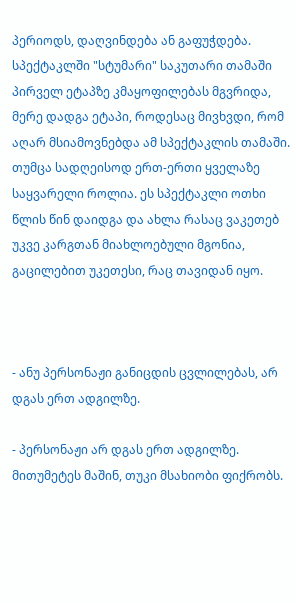პერიოდს, დაღვინდება ან გაფუჭდება. სპექტაკლში "სტუმარი" საკუთარი თამაში პირველ ეტაპზე კმაყოფილებას მგვრიდა, მერე დადგა ეტაპი, როდესაც მივხვდი, რომ აღარ მსიამოვნებდა ამ სპექტაკლის თამაში. თუმცა სადღეისოდ ერთ-ერთი ყველაზე საყვარელი როლია. ეს სპექტაკლი ოთხი წლის წინ დაიდგა და ახლა რასაც ვაკეთებ უკვე კარგთან მიახლოებული მგონია, გაცილებით უკეთესი, რაც თავიდან იყო.



- ანუ პერსონაჟი განიცდის ცვლილებას, არ დგას ერთ ადგილზე.

- პერსონაჟი არ დგას ერთ ადგილზე. მითუმეტეს მაშინ, თუკი მსახიობი ფიქრობს.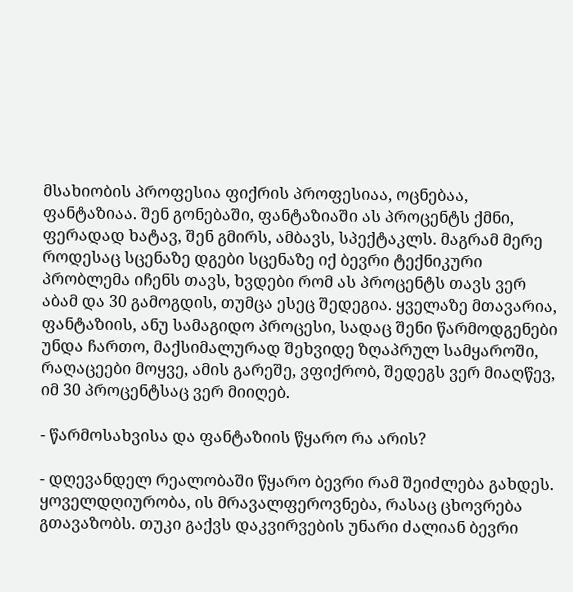მსახიობის პროფესია ფიქრის პროფესიაა, ოცნებაა, ფანტაზიაა. შენ გონებაში, ფანტაზიაში ას პროცენტს ქმნი, ფერადად ხატავ, შენ გმირს, ამბავს, სპექტაკლს. მაგრამ მერე როდესაც სცენაზე დგები სცენაზე იქ ბევრი ტექნიკური პრობლემა იჩენს თავს, ხვდები რომ ას პროცენტს თავს ვერ აბამ და 30 გამოგდის, თუმცა ესეც შედეგია. ყველაზე მთავარია, ფანტაზიის, ანუ სამაგიდო პროცესი, სადაც შენი წარმოდგენები უნდა ჩართო, მაქსიმალურად შეხვიდე ზღაპრულ სამყაროში, რაღაცეები მოყვე, ამის გარეშე, ვფიქრობ, შედეგს ვერ მიაღწევ, იმ 30 პროცენტსაც ვერ მიიღებ.

- წარმოსახვისა და ფანტაზიის წყარო რა არის?

- დღევანდელ რეალობაში წყარო ბევრი რამ შეიძლება გახდეს. ყოველდღიურობა, ის მრავალფეროვნება, რასაც ცხოვრება გთავაზობს. თუკი გაქვს დაკვირვების უნარი ძალიან ბევრი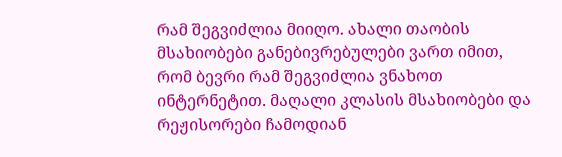რამ შეგვიძლია მიიღო. ახალი თაობის მსახიობები განებივრებულები ვართ იმით, რომ ბევრი რამ შეგვიძლია ვნახოთ ინტერნეტით. მაღალი კლასის მსახიობები და რეჟისორები ჩამოდიან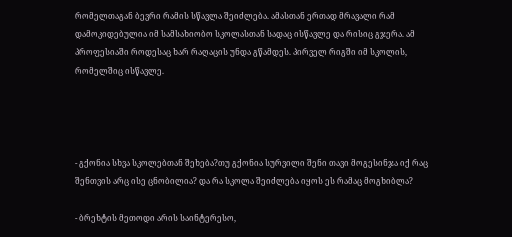რომელთაგან ბევრი რამის სწავლა შეიძლება. ამასთან ერთად მრავალი რამ დამოკიდებულია იმ სამსახიობო სკოლასთან სადაც ისწავლე და რისიც გჯერა. ამ პროფესიაში როდესაც ხარ რაღაცის უნდა გწამდეს. პირველ რიგში იმ სკოლის, რომელშიც ისწავლე.




- გქონია სხვა სკოლებთან შეხება?თუ გქონია სურვილი შენი თავი მოგესინჯა იქ რაც შენთვის არც ისე ცნობილია? და რა სკოლა შეიძლება იყოს ეს რამაც მოგხიბლა?

- ბრეხტის მეთოდი არის საინტერესო,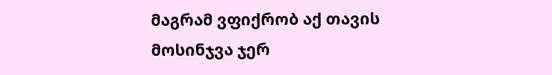მაგრამ ვფიქრობ აქ თავის მოსინჯვა ჯერ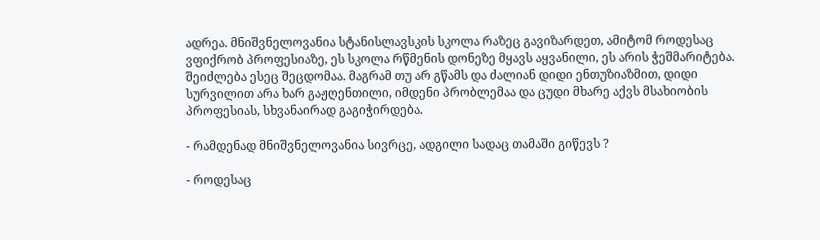ადრეა. მნიშვნელოვანია სტანისლავსკის სკოლა რაზეც გავიზარდეთ, ამიტომ როდესაც ვფიქრობ პროფესიაზე, ეს სკოლა რწმენის დონეზე მყავს აყვანილი, ეს არის ჭეშმარიტება. შეიძლება ესეც შეცდომაა. მაგრამ თუ არ გწამს და ძალიან დიდი ენთუზიაზმით, დიდი სურვილით არა ხარ გაჟღენთილი, იმდენი პრობლემაა და ცუდი მხარე აქვს მსახიობის პროფესიას, სხვანაირად გაგიჭირდება.

- რამდენად მნიშვნელოვანია სივრცე, ადგილი სადაც თამაში გიწევს ?

- როდესაც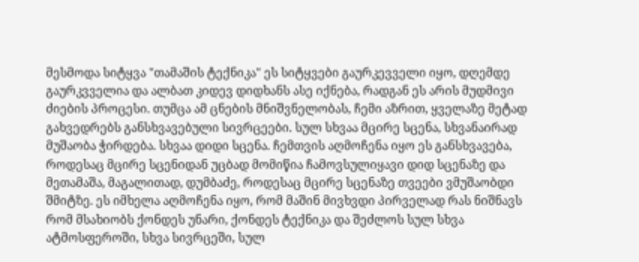მესმოდა სიტყვა "თამაშის ტექნიკა" ეს სიტყვები გაურკევველი იყო, დღემდე გაურკვველია და ალბათ კიდევ დიდხანს ასე იქნება, რადგან ეს არის მუდმივი ძიების პროცესი. თუმცა ამ ცნების მნიშვნელობას, ჩემი აზრით, ყველაზე მეტად გახვედრებს განსხვავებული სივრცეები. სულ სხვაა მცირე სცენა, სხვანაირად მუშაობა ჭირდება. სხვაა დიდი სცენა. ჩემთვის აღმოჩენა იყო ეს განსხვავება, როდესაც მცირე სცენიდან უცბად მომიწია ჩამოვსულიყავი დიდ სცენაზე და მეთამაშა, მაგალითად, დუმბაძე, როდესაც მცირე სცენაზე თვეები ვმუშაობდი შმიტზე. ეს იმხელა აღმოჩენა იყო, რომ მაშინ მივხვდი პირველად რას ნიშნავს რომ მსახიობს ქონდეს უნარი, ქონდეს ტექნიკა და შეძლოს სულ სხვა ატმოსფეროში, სხვა სივრცეში, სულ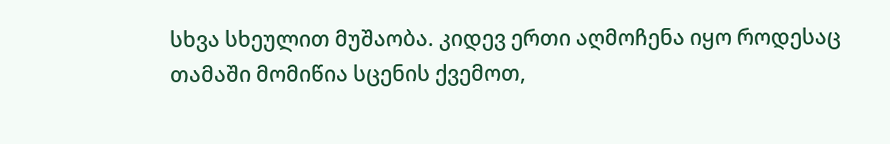სხვა სხეულით მუშაობა. კიდევ ერთი აღმოჩენა იყო როდესაც თამაში მომიწია სცენის ქვემოთ,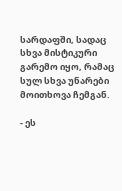სარდაფში, სადაც სხვა მისტიკური გარემო იყო, რამაც სულ სხვა უნარები მოითხოვა ჩემგან.

- ეს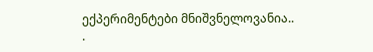ექპერიმენტები მნიშვნელოვანია..
.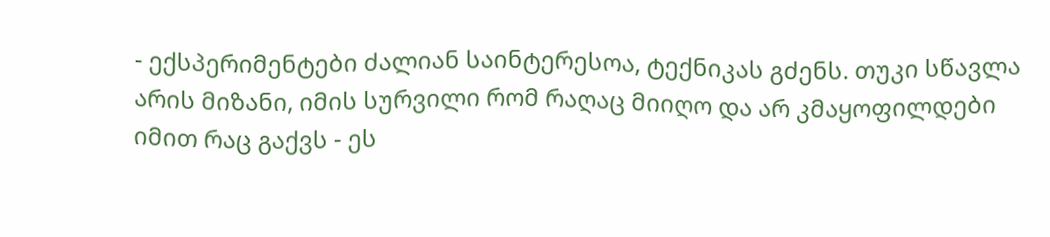- ექსპერიმენტები ძალიან საინტერესოა, ტექნიკას გძენს. თუკი სწავლა არის მიზანი, იმის სურვილი რომ რაღაც მიიღო და არ კმაყოფილდები იმით რაც გაქვს - ეს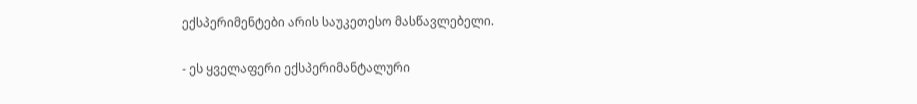ექსპერიმენტები არის საუკეთესო მასწავლებელი.

- ეს ყველაფერი ექსპერიმანტალური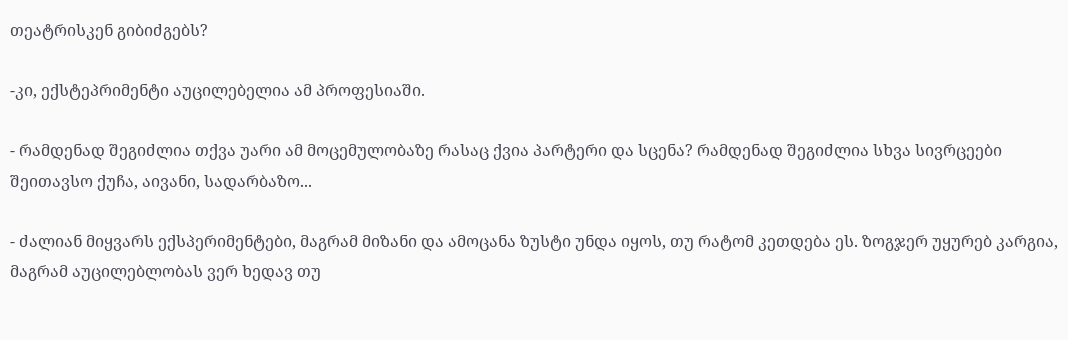თეატრისკენ გიბიძგებს?

-კი, ექსტეპრიმენტი აუცილებელია ამ პროფესიაში.

- რამდენად შეგიძლია თქვა უარი ამ მოცემულობაზე რასაც ქვია პარტერი და სცენა? რამდენად შეგიძლია სხვა სივრცეები შეითავსო ქუჩა, აივანი, სადარბაზო...

- ძალიან მიყვარს ექსპერიმენტები, მაგრამ მიზანი და ამოცანა ზუსტი უნდა იყოს, თუ რატომ კეთდება ეს. ზოგჯერ უყურებ კარგია, მაგრამ აუცილებლობას ვერ ხედავ თუ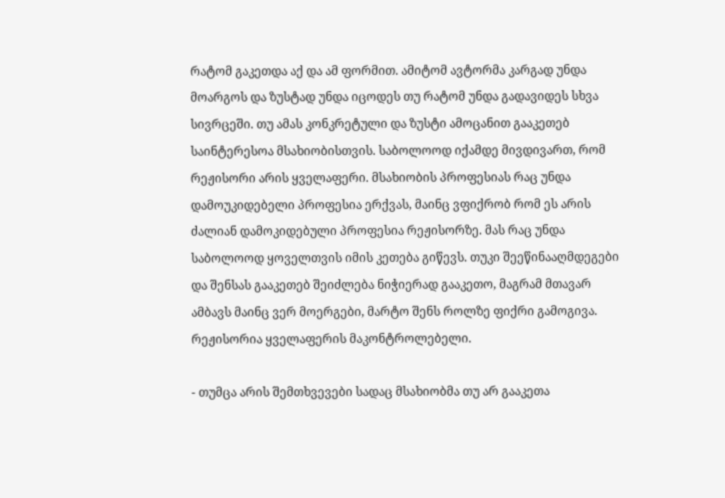რატომ გაკეთდა აქ და ამ ფორმით. ამიტომ ავტორმა კარგად უნდა მოარგოს და ზუსტად უნდა იცოდეს თუ რატომ უნდა გადავიდეს სხვა სივრცეში. თუ ამას კონკრეტული და ზუსტი ამოცანით გააკეთებ საინტერესოა მსახიობისთვის. საბოლოოდ იქამდე მივდივართ, რომ რეჟისორი არის ყველაფერი. მსახიობის პროფესიას რაც უნდა დამოუკიდებელი პროფესია ერქვას, მაინც ვფიქრობ რომ ეს არის ძალიან დამოკიდებული პროფესია რეჟისორზე. მას რაც უნდა საბოლოოდ ყოველთვის იმის კეთება გიწევს. თუკი შეეწინააღმდეგები და შენსას გააკეთებ შეიძლება ნიჭიერად გააკეთო, მაგრამ მთავარ ამბავს მაინც ვერ მოერგები, მარტო შენს როლზე ფიქრი გამოგივა. რეჟისორია ყველაფერის მაკონტროლებელი.

- თუმცა არის შემთხვევები სადაც მსახიობმა თუ არ გააკეთა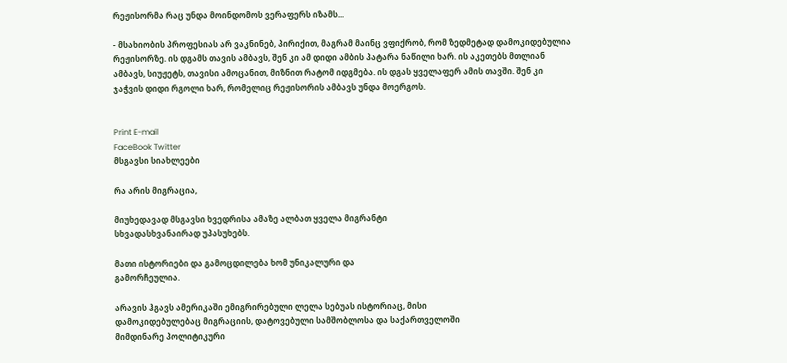რეჟისორმა რაც უნდა მოინდომოს ვერაფერს იზამს...

- მსახიობის პროფესიას არ ვაკნინებ, პირიქით, მაგრამ მაინც ვფიქრობ, რომ ზედმეტად დამოკიდებულია რეჟისორზე. ის დგამს თავის ამბავს, შენ კი ამ დიდი ამბის პატარა ნაწილი ხარ. ის აკეთებს მთლიან ამბავს, სიუჟეტს, თავისი ამოცანით, მიზნით რატომ იდგმება. ის დგას ყველაფერ ამის თავში. შენ კი ჯაჭვის დიდი რგოლი ხარ, რომელიც რეჟისორის ამბავს უნდა მოერგოს.


Print E-mail
FaceBook Twitter
მსგავსი სიახლეები

რა არის მიგრაცია,

მიუხედავად მსგავსი ხვედრისა ამაზე ალბათ ყველა მიგრანტი
სხვადასხვანაირად უპასუხებს.

მათი ისტორიები და გამოცდილება ხომ უნიკალური და
გამორჩეულია.

არავის ჰგავს ამერიკაში ემიგრირებული ლელა სებუას ისტორიაც, მისი
დამოკიდებულებაც მიგრაციის, დატოვებული სამშობლოსა და საქართველოში
მიმდინარე პოლიტიკური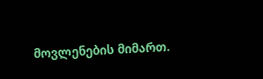მოვლენების მიმართ.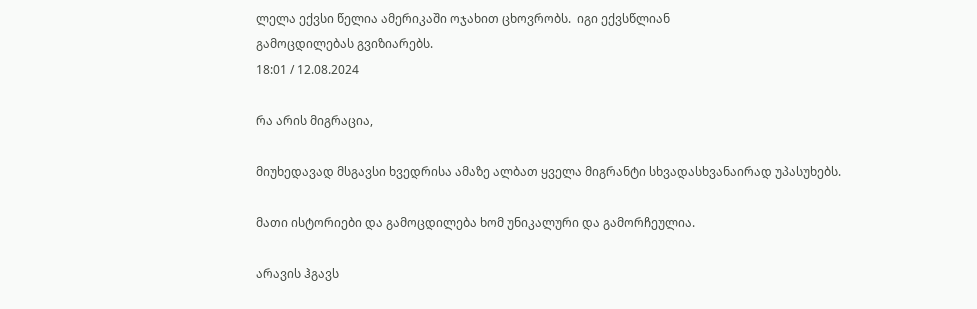ლელა ექვსი წელია ამერიკაში ოჯახით ცხოვრობს.  იგი ექვსწლიან
გამოცდილებას გვიზიარებს.
18:01 / 12.08.2024

რა არის მიგრაცია,

მიუხედავად მსგავსი ხვედრისა ამაზე ალბათ ყველა მიგრანტი სხვადასხვანაირად უპასუხებს.

მათი ისტორიები და გამოცდილება ხომ უნიკალური და გამორჩეულია.

არავის ჰგავს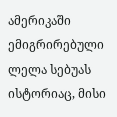ამერიკაში ემიგრირებული ლელა სებუას ისტორიაც, მისი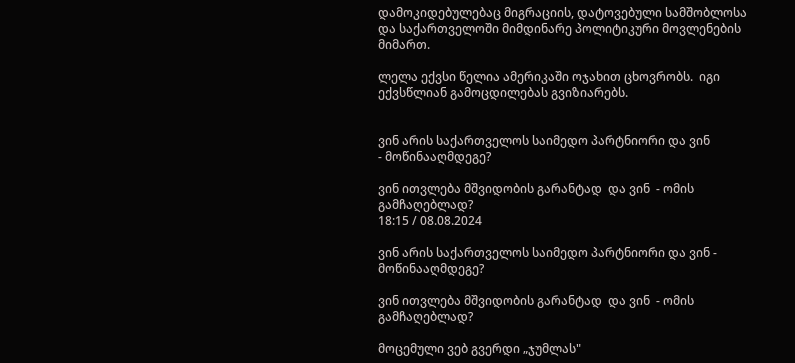დამოკიდებულებაც მიგრაციის, დატოვებული სამშობლოსა და საქართველოში მიმდინარე პოლიტიკური მოვლენების მიმართ.

ლელა ექვსი წელია ამერიკაში ოჯახით ცხოვრობს.  იგი ექვსწლიან გამოცდილებას გვიზიარებს.


ვინ არის საქართველოს საიმედო პარტნიორი და ვინ
- მოწინააღმდეგე?

ვინ ითვლება მშვიდობის გარანტად  და ვინ  - ომის
გამჩაღებლად?
18:15 / 08.08.2024

ვინ არის საქართველოს საიმედო პარტნიორი და ვინ - მოწინააღმდეგე?

ვინ ითვლება მშვიდობის გარანტად  და ვინ  - ომის გამჩაღებლად?

მოცემული ვებ გვერდი „ჯუმლას"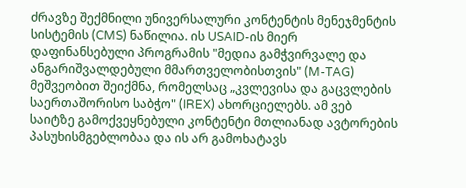ძრავზე შექმნილი უნივერსალური კონტენტის მენეჯმენტის სისტემის (CMS) ნაწილია. ის USAID-ის მიერ დაფინანსებული პროგრამის "მედია გამჭვირვალე და ანგარიშვალდებული მმართველობისთვის" (M-TAG) მეშვეობით შეიქმნა, რომელსაც „კვლევისა და გაცვლების საერთაშორისო საბჭო" (IREX) ახორციელებს. ამ ვებ საიტზე გამოქვეყნებული კონტენტი მთლიანად ავტორების პასუხისმგებლობაა და ის არ გამოხატავს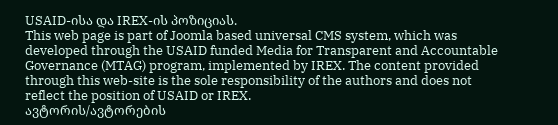USAID-ისა და IREX-ის პოზიციას.
This web page is part of Joomla based universal CMS system, which was developed through the USAID funded Media for Transparent and Accountable Governance (MTAG) program, implemented by IREX. The content provided through this web-site is the sole responsibility of the authors and does not reflect the position of USAID or IREX.
ავტორის/ავტორების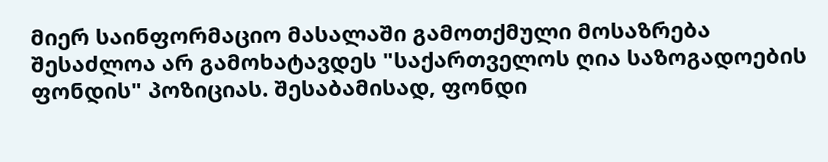მიერ საინფორმაციო მასალაში გამოთქმული მოსაზრება შესაძლოა არ გამოხატავდეს "საქართველოს ღია საზოგადოების ფონდის" პოზიციას. შესაბამისად, ფონდი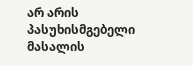არ არის პასუხისმგებელი მასალის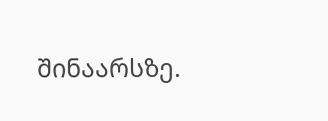შინაარსზე.